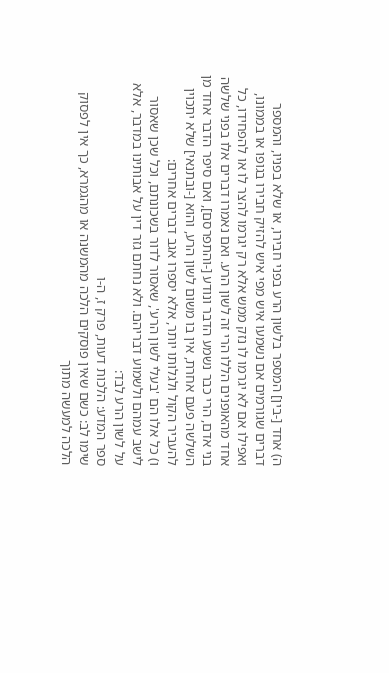ה) אחד [-בין] המספר בלשון הרע בפני חבירו, או שלא בפניו, והמספר דברים שגורמים אם נשמעו איש מפי איש להזיק חבירו בגופו או בממונו, ואפילו אם לא יגרמו לו נזק ממש אלא רק יגרמו להצר לו או להפחידו, כל אחד מהאופנים הללו הרי זה לשון הרע. ואם נאמרו דברים אלו בפני שלשה בני אדם, הרי כבר נשמע הדבר ונודע [-והתפרסם], ואם סיפר הדבר אחד מן השלשה פעם אחרת, אין בו משום לשון הרע, והוא [-ובתנאי] שלא יתכוין להעביר הקול ולגלותו יותר, אלא יספרו אגב דברים אחרים:
ו) כל אלו הם 'בעלי לשון הרע', שאסור לדור בשכונתם, וכל שכן שאסור לישב עמהם ולשמוע דבריהם. ולא נחתם גזר דין על אבותינו במדבר, אלא על לשון הרע לבד:
ספר המדע: הלכות דעות, פרק ז, ה-ו
שימו לב: כשם שאין פוסקים הלכה מהמשנה או מהגמרא, כך אין לפסוק הלכה למעשה מתוך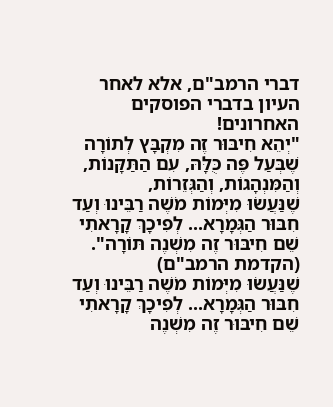דברי הרמב"ם, אלא לאחר העיון בדברי הפוסקים האחרונים!
"יְהֵא חִיבּוּר זֶה מִקְבָּץ לְתוֹרָה שֶׁבְּעַל פֶּה כֻּלָּהּ, עִם הַתַּקָּנוֹת, וְהַמִּנְהָגוֹת, וְהַגְּזֵרוֹת,
שֶׁנַּעֲשׂוּ מִיְּמוֹת מֹשֶׁה רַבֵּינוּ וְעַד חִבּוּר הַגְּמָרָא... לְפִיכָךְ קָרָאתִי שֵׁם חִיבּוּר זֶה מִשְׁנֶה תּוֹרָה".
(הקדמת הרמב"ם)
שֶׁנַּעֲשׂוּ מִיְּמוֹת מֹשֶׁה רַבֵּינוּ וְעַד חִבּוּר הַגְּמָרָא... לְפִיכָךְ קָרָאתִי שֵׁם חִיבּוּר זֶה מִשְׁנֶה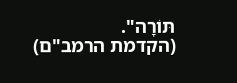תּוֹרָה".
(הקדמת הרמב"ם)